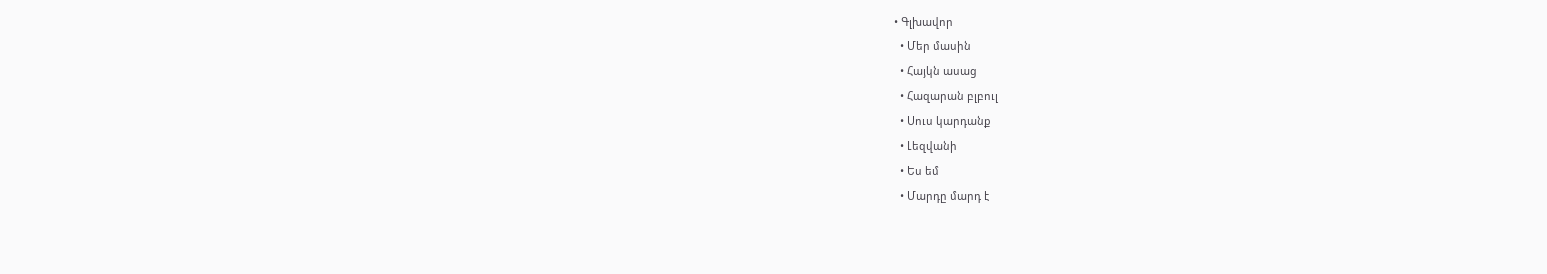• Գլխավոր
  • Մեր մասին
  • Հայկն ասաց
  • Հազարան բլբուլ
  • Սուս կարդանք
  • Լեզվանի
  • Ես եմ
  • Մարդը մարդ է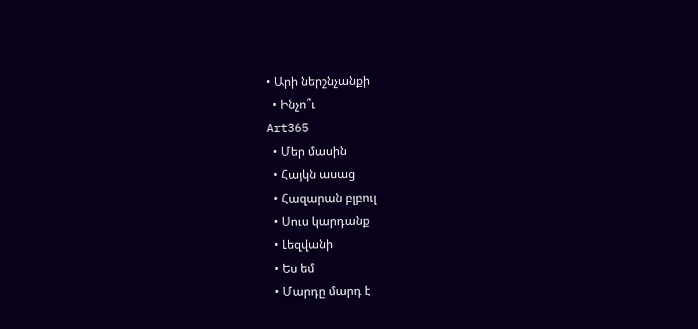• Արի ներշնչանքի
  • Ինչո՞ւ
Art365
  • Մեր մասին
  • Հայկն ասաց
  • Հազարան բլբուլ
  • Սուս կարդանք
  • Լեզվանի
  • Ես եմ
  • Մարդը մարդ է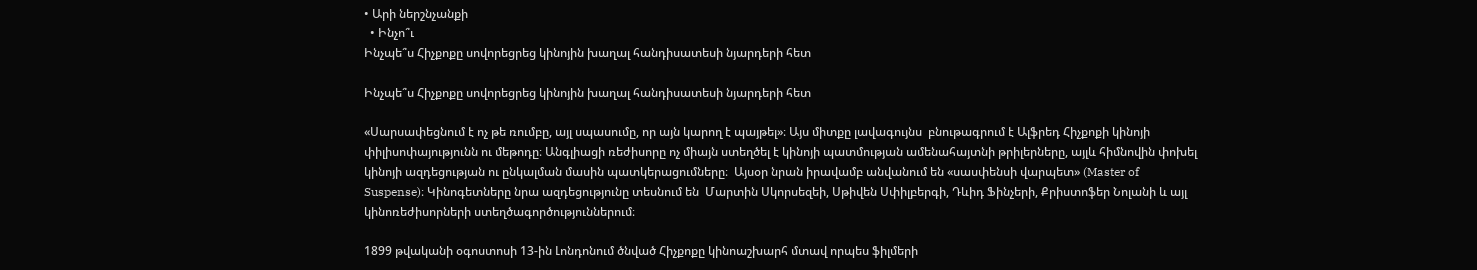• Արի ներշնչանքի
  • Ինչո՞ւ
Ինչպե՞ս Հիչքոքը սովորեցրեց կինոյին խաղալ հանդիսատեսի նյարդերի հետ

Ինչպե՞ս Հիչքոքը սովորեցրեց կինոյին խաղալ հանդիսատեսի նյարդերի հետ

«Սարսափեցնում է ոչ թե ռումբը, այլ սպասումը, որ այն կարող է պայթել»։ Այս միտքը լավագույնս  բնութագրում է Ալֆրեդ Հիչքոքի կինոյի փիլիսոփայությունն ու մեթոդը։ Անգլիացի ռեժիսորը ոչ միայն ստեղծել է կինոյի պատմության ամենահայտնի թրիլերները, այլև հիմնովին փոխել կինոյի ազդեցության ու ընկալման մասին պատկերացումները։  Այսօր նրան իրավամբ անվանում են «սասփենսի վարպետ» (Master of Suspense)։ Կինոգետները նրա ազդեցությունը տեսնում են  Մարտին Սկորսեզեի, Սթիվեն Սփիլբերգի, Դևիդ Ֆինչերի, Քրիստոֆեր Նոլանի և այլ կինոռեժիսորների ստեղծագործություններում։

1899 թվականի օգոստոսի 13-ին Լոնդոնում ծնված Հիչքոքը կինոաշխարհ մտավ որպես ֆիլմերի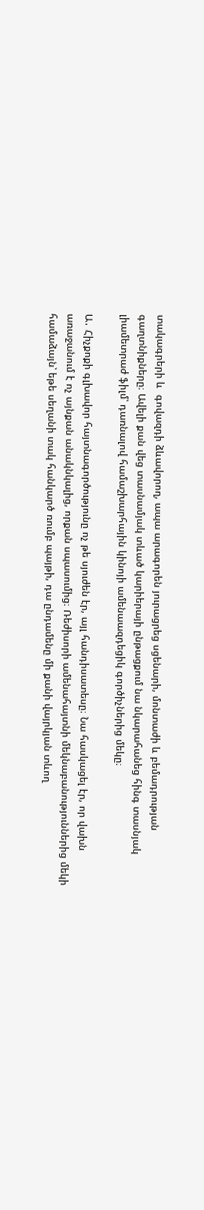տակագրերի և  գովազդի ձևավորող, ապա արագորեն յուրացրեց սցենարի, մոնտաժի և բեմադրության գաղտնիքները։ Ավելի քան վեց տասնամյակ տևած կարիերայի ընթացքում նա նկարահանեց հինգ տասնյակ լիամետրաժ ֆիլմ՝ դառնալով համաշխարհային կինոյի ամենաազդեցիկ գործիչներից մեկը։

Ա․ Հիչքոքի գլխավոր հայտնագործությունը ոչ թե սյուժեն էր, այլ հանդիսատեսը։ Նա հասկացել էր, որ վախն առաջանում է ոչ այնքան անակնկալից, որքան սպասումից։ Ռեժիսորի ամենահայտնի մեկնաբանություններից մեկի համաձայն՝ եթե սեղանի տակ հանկարծ ռումբ պայթի, դա ընդամենը մի քանի վայրկյան տևող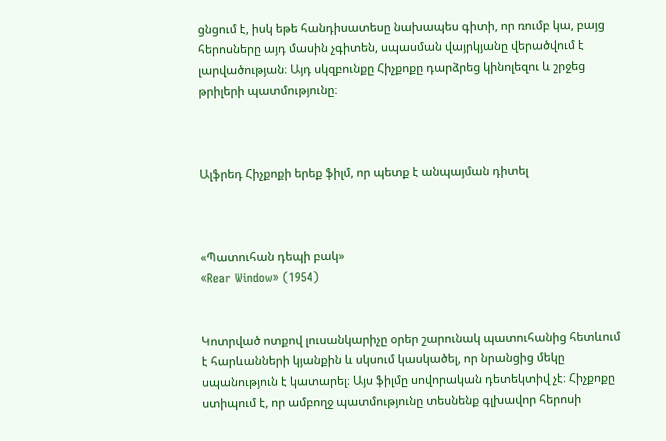ցնցում է, իսկ եթե հանդիսատեսը նախապես գիտի, որ ռումբ կա, բայց հերոսները այդ մասին չգիտեն, սպասման վայրկյանը վերածվում է լարվածության։ Այդ սկզբունքը Հիչքոքը դարձրեց կինոլեզու և շրջեց թրիլերի պատմությունը։



Ալֆրեդ Հիչքոքի երեք ֆիլմ, որ պետք է անպայման դիտել



«Պատուհան դեպի բակ»
«Rear Window» (1954)


Կոտրված ոտքով լուսանկարիչը օրեր շարունակ պատուհանից հետևում է հարևանների կյանքին և սկսում կասկածել, որ նրանցից մեկը սպանություն է կատարել։ Այս ֆիլմը սովորական դետեկտիվ չէ։ Հիչքոքը ստիպում է, որ ամբողջ պատմությունը տեսնենք գլխավոր հերոսի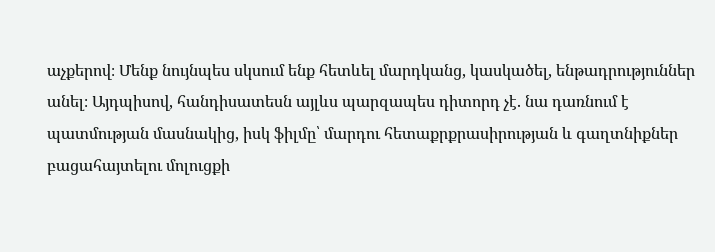աչքերով։ Մենք նույնպես սկսում ենք հետևել մարդկանց, կասկածել, ենթադրություններ անել։ Այդպիսով, հանդիսատեսն այլևս պարզապես դիտորդ չէ. նա դառնում է պատմության մասնակից, իսկ ֆիլմը՝ մարդու հետաքրքրասիրության և գաղտնիքներ բացահայտելու մոլուցքի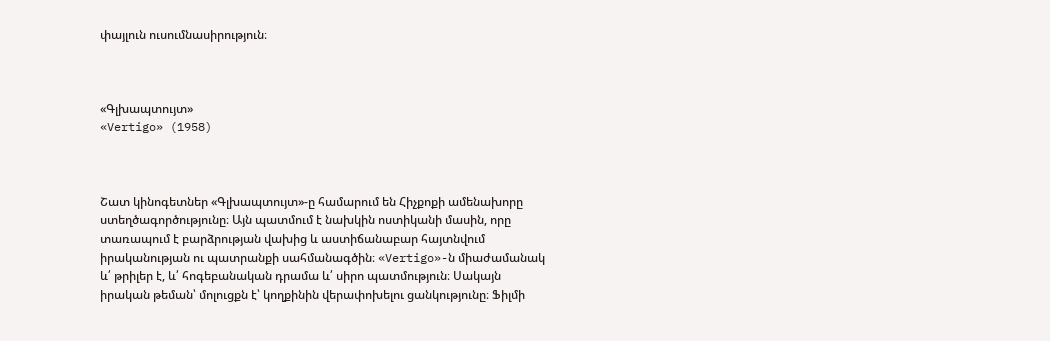փայլուն ուսումնասիրություն։



«Գլխապտույտ»
«Vertigo» (1958)



Շատ կինոգետներ «Գլխապտույտ»-ը համարում են Հիչքոքի ամենախորը ստեղծագործությունը։ Այն պատմում է նախկին ոստիկանի մասին, որը տառապում է բարձրության վախից և աստիճանաբար հայտնվում իրականության ու պատրանքի սահմանագծին։ «Vertigo»-ն միաժամանակ և՛ թրիլեր է, և՛ հոգեբանական դրամա և՛ սիրո պատմություն։ Սակայն իրական թեման՝ մոլուցքն է՝ կողքինին վերափոխելու ցանկությունը։ Ֆիլմի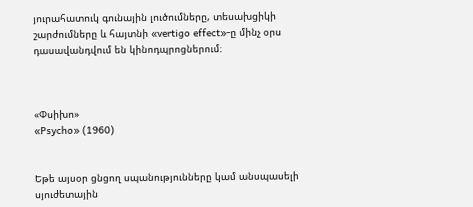յուրահատուկ գունային լուծումները, տեսախցիկի շարժումները և հայտնի «vertigo effect»-ը մինչ օրս դասավանդվում են կինոդպրոցներում։



«Փսիխո»
«Psycho» (1960)


Եթե այսօր ցնցող սպանությունները կամ անսպասելի սյուժետային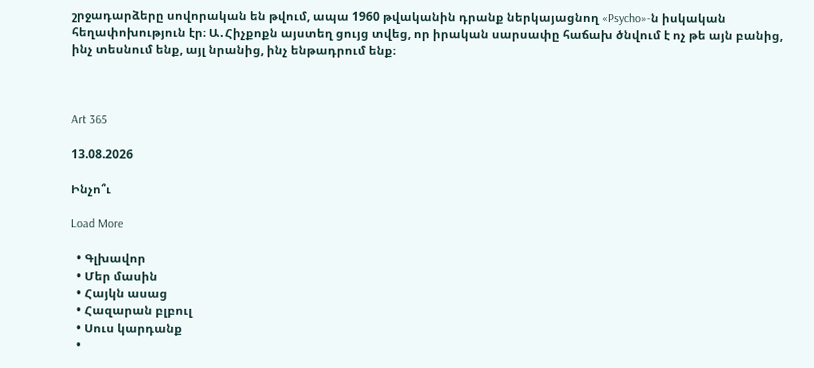շրջադարձերը սովորական են թվում, ապա 1960 թվականին դրանք ներկայացնող «Psycho»-ն իսկական հեղափոխություն էր։ Ա․Հիչքոքն այստեղ ցույց տվեց, որ իրական սարսափը հաճախ ծնվում է ոչ թե այն բանից, ինչ տեսնում ենք, այլ նրանից, ինչ ենթադրում ենք։



Art 365

13.08.2026

Ինչո՞ւ

Load More

  • Գլխավոր
  • Մեր մասին
  • Հայկն ասաց
  • Հազարան բլբուլ
  • Սուս կարդանք
  •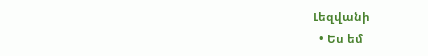Լեզվանի
  • Ես եմ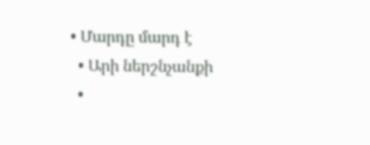• Մարդը մարդ է
  • Արի ներշնչանքի
  •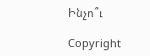Ինչո՞ւ

Copyright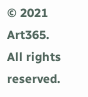© 2021 Art365. All rights reserved.